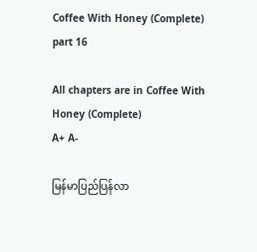Coffee With Honey (Complete) part 16

All chapters are in Coffee With Honey (Complete)
A+ A-

မြန်မာပြည်ပြန်လာ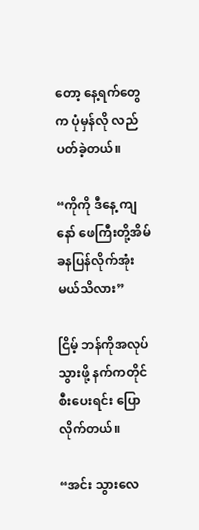တော့ နေ့ရက်တွေက ပုံမှန်လို လည်ပတ်ခဲ့တယ်။

“ကိုကို ဒီနေ့ ကျနော် ဖေကြီးတို့အိမ် ခနပြန်လိုက်အုံးမယ်သိလား”

ငြိမ့် ဘန်ကိုအလုပ်သွားဖို့ နက်ကတိုင်စီးပေးရင်း ပြောလိုက်တယ်။

“အင်း သွားလေ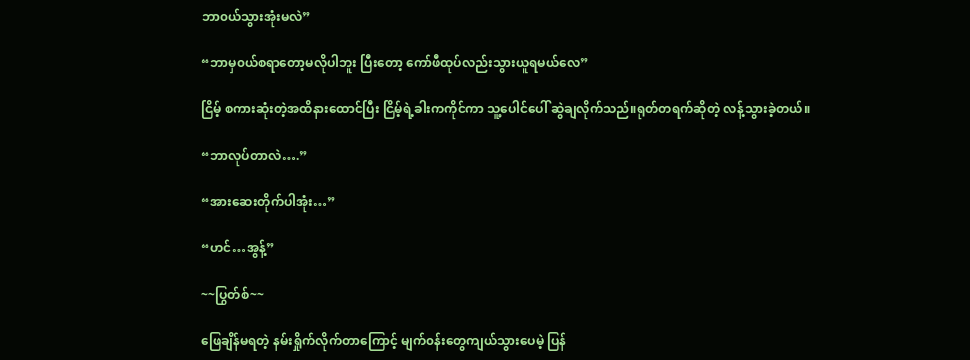ဘာ၀ယ်သွားအုံးမလဲ”

“ဘာမှ၀ယ်စရာတော့မလိုပါဘူး ‌ပြီးတော့ ကော်ဖီထုပ်လည်းသွားယူရမယ်လေ”

ငြိမ့် စကားဆုံးတဲ့အထိနားထောင်ပြီး ငြိမ့်ရဲ့ခါးကကိုင်ကာ သူ့ပေါင်ပေါ် ဆွဲချလိုက်သည်။ရုတ်တရက်ဆိုတဲ့ လန့်သွားခဲ့တယ်။

“ဘာလုပ်တာလဲ….”

“အားဆေးတိုက်ပါအုံး…”

“ဟင်…အွန့်”

~~ပြွတ်စ်~~

ဖြေချိန်မရတဲ့ နမ်းရှိုက်လိုက်တာကြောင့် မျက်၀န်းတွေကျယ်သွားပေမဲ့ ပြန်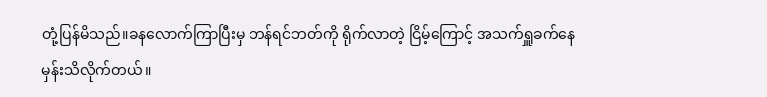တုံ့ပြန်မိသည်။ခနလောက်ကြာပြီးမှ ဘန်ရင်ဘတ်ကို ရိုက်လာတဲ့ ငြိမ့်ကြောင့် အသက်ရှူခက်နေမှန်းသိလိုက်တယ်။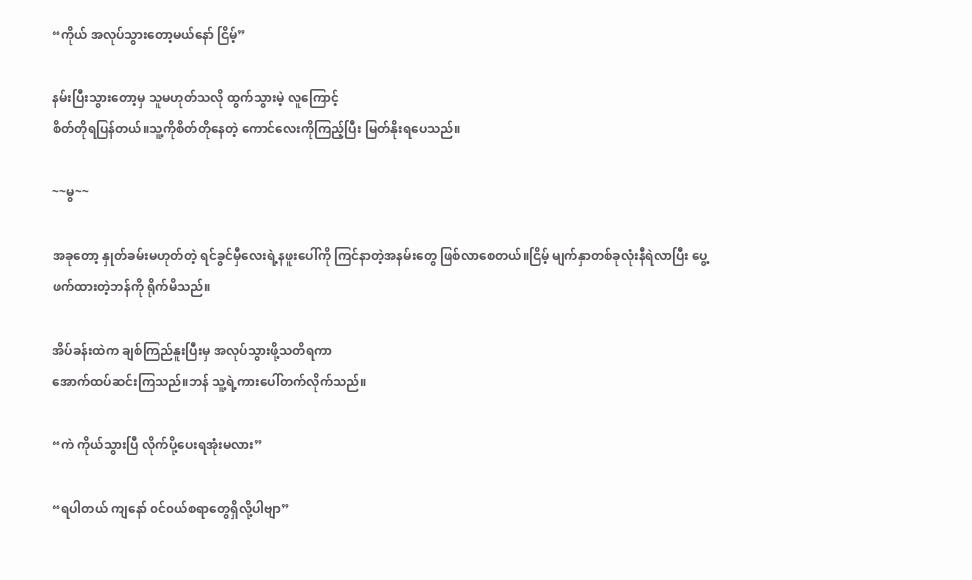“ကိုယ် အလုပ်သွားတော့မယ်နော် ငြိမ့်”

နမ်းပြီးသွားတော့မှ သူမဟုတ်သလို ထွက်သွားမဲ့ လူကြောင့်
စိတ်တိုရပြန်တယ်။သူ့ကိုစိတ်တိုနေတဲ့ ‌ကောင်လေးကိုကြည့်ပြီး ‌မြတ်နိုးရပေသည်။

~~မွ~~

အခုတော့ နှုတ်ခမ်းမဟုတ်တဲ့ ရင်ခွင်မှီလေးရဲ့နဖူး‌ပေါ်ကို ကြင်နာတဲ့အနမ်းတွေ ဖြစ်လာစေတယ်။ငြိမ့် မျက်နှာတစ်ခုလုံးနီရဲလာပြီး ပွေ့ဖက်ထားတဲ့ဘန်ကို ရိုက်မိသည်။

အိပ်ခန်းထဲက ချစ်ကြည်နူးပြီးမှ အလုပ်သွားဖို့သတိရကာ
အောက်ထပ်ဆင်းကြသည်။ဘန် သူ့ရဲ့ကားပေါ်တက်လိုက်သည်။

“ကဲ ကိုယ်သွားပြီ လိုက်ပို့ပေးရအုံးမလား”

“ရပါတယ် ကျနော် ၀င်၀ယ်စရာတွေရှိလို့ပါဗျာ”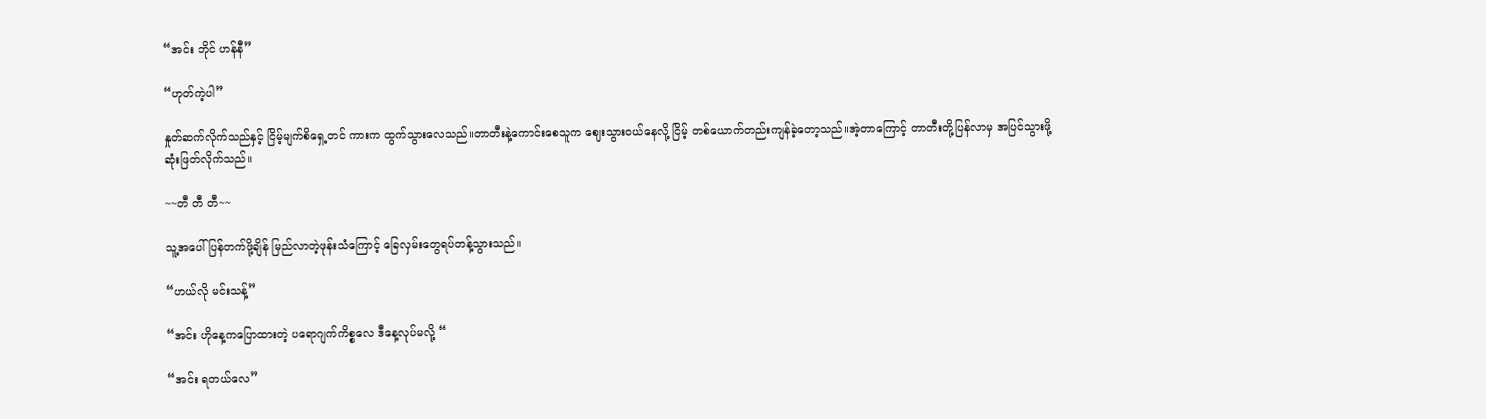“အင်း ဘိုင် ဟန်နီ”

“ဟုတ်ကဲ့ပါ”

နှုတ်ဆက်လိုက်သည်နှင့် ငြိမ့်မျက်စိရှေ့တင် ကားက ထွက်သွားလေသည်။တာတီးနဲ့ကောင်းစေသူက ဈေးသွားဝယ်နေလို့ ငြိမ့် တစ်ယောက်တည်းကျန်ခဲ့တော့သည်။အဲ့တာကြောင့် တာတီးတို့ပြန်လာမှ အပြင်သွားဖို့ ဆုံးဖြတ်လိုက်သည်။

~~တီ တီ တီ~~

သူ့အပေါ်ပြန်တက်ဖို့ချိန် မြည်လာတဲ့ဖုန်းသံကြောင့် ခြေလှမ်းတွေရပ်တန့်သွားသည်။

“ဟယ်လို မင်းသန့်”

“အင်း ဟိုနေ့ကပြောထားတဲ့ ပရောဂျက်ကိစ္စလေ ဒီနေ့လုပ်မလို့ “

“အင်း ရတယ်လေ”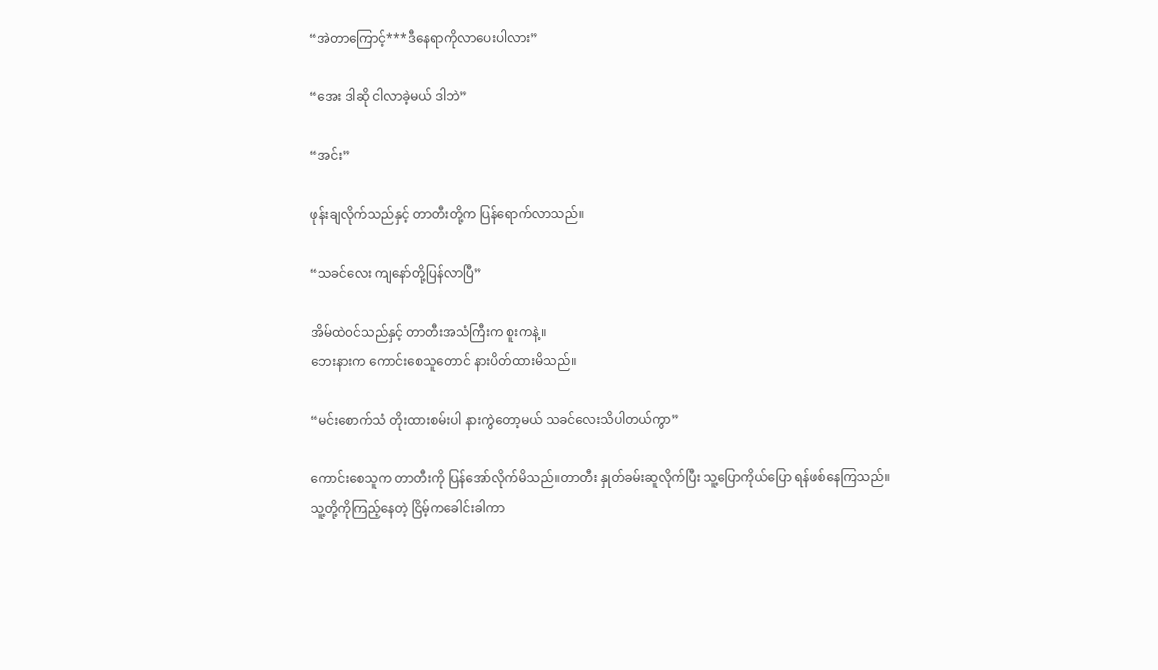“အဲတာကြောင့်***ဒီနေရာကိုလာပေးပါလား”

“အေး ဒါဆို ငါလာခဲ့မယ် ဒါဘဲ”

“အင်း”

ဖုန်းချလိုက်သည်နှင့် တာတီးတို့က ပြန်ရောက်လာသည်။

“သခင်လေး ကျနော်တို့ပြန်လာပြီ”

အိမ်ထဲ၀င်သည်နှင့် ‌တာတီးအသံကြီးက စူးကနဲ့။
ဘေးနားက ကောင်းစေသူတောင် နားပိတ်ထားမိသည်။

“မင်းစောက်သံ တိုးထားစမ်းပါ နားကွဲတော့မယ် သခင်လေးသိပါတယ်ကွာ”

ကောင်းစေသူက တာတီးကို ပြန်အော်လိုက်မိသည်။တာတီး နှုတ်ခမ်းဆူလိုက်ပြီး သူ့ပြောကိုယ်ပြော ရန်ဖစ်နေကြသည်။
သူ့တို့ကိုကြည့်နေတဲ့ ငြိမ့်ကခေါင်းခါကာ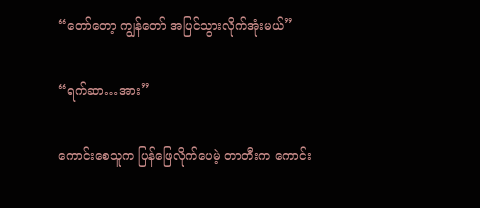“တော်တော့ ကျွန်တော် အပြင်သွားလိုက်အုံးမယ်”

“ရက်ဆာ…အား”

ကောင်းစေသူက ပြန်ဖြေလိုက်ပေမဲ့ တာတီးက ကောင်း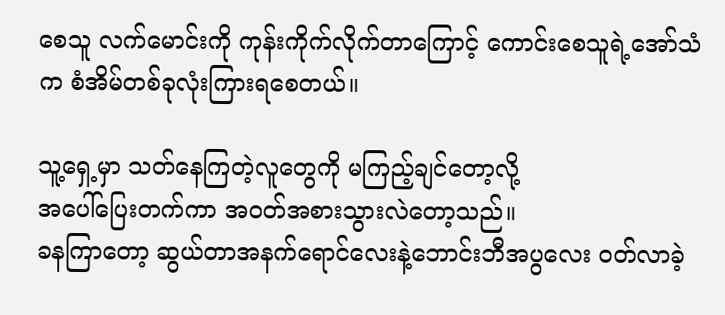စေသူ လက်မောင်းကို ကုန်းကိုက်လိုက်တာကြောင့် ကောင်းစေသူရဲ့အော်သံက စံအိမ်တစ်ခုလုံးကြားရစေတယ်။

သူ့ရှေ့မှာ သတ်နေကြတဲ့လူတွေကို မကြည့်ချင်တော့လို့
အပေါ်ပြေးတက်ကာ အ၀တ်အစားသွားလဲတော့သည်။
ခနကြာတော့ ဆွယ်တာအနက်ရောင်လေးနဲ့ဘောင်းဘီအပွလေး ၀တ်လာခဲ့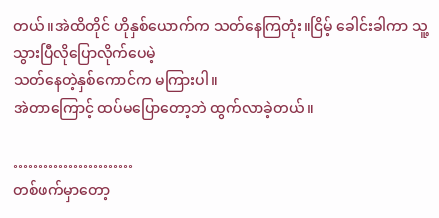တယ်။အဲထိတိုင် ဟိုနှစ်ယောက်က သတ်နေကြတုံး။ငြိမ့် ခေါင်းခါကာ သူ့သွားပြီလိုပြောလိုက်ပေမဲ့
သတ်နေတဲ့နှစ်ကောင်က မကြားပါ။
အဲတာကြောင့် ထပ်မပြောတော့ဘဲ ထွက်လာခဲ့တယ်။

……………………
တစ်ဖက်မှာ‌တော့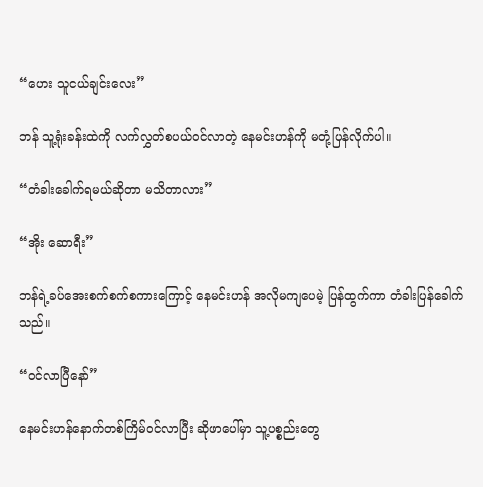“ဟေး သူငယ်ချင်းလေး”

ဘန် သူ့ရုံးခန်းထဲကို လက်လွှတ်စပယ်၀င်လာတဲ့ နေမင်းဟန်ကို မတုံ့ပြန်လိုက်ပါ။

“တံခါးခေါက်ရမယ်ဆိုတာ မသိတာလား”

“အိုး ဆောရီး”

ဘန်ရဲ့ခပ်အေးစက်စက်စကားကြောင့် နေမင်းဟန် အလိုမကျပေမဲ့ ပြန်ထွက်ကာ တံခါးပြန်ခေါက်သည်။

“၀င်လာပြီနော်”

နေမင်းဟန်နောက်တစ်ကြိမ်၀င်လာပြီး ဆိုဖာပေါ်မှာ သူ့ပစ္စည်းတွေ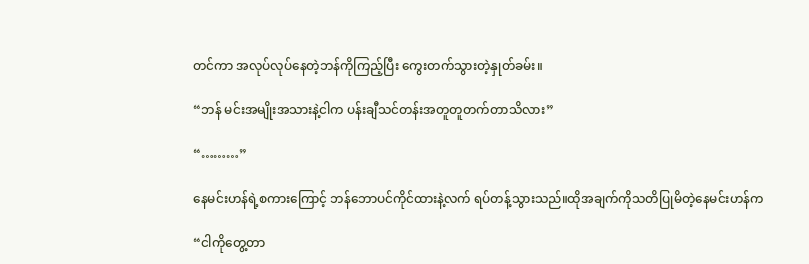တင်ကာ အလုပ်လုပ်နေတဲ့ဘန်ကိုကြည့်ပြီး ကွေးတက်သွားတဲ့နှုတ်ခမ်း။

“ဘန် မင်းအမျိုးအသားနဲ့ငါက ပန်းချီသင်တန်းအတူတူတက်တာသိလား”

“………”

နေမင်းဟန်ရဲ့စကားကြောင့် ဘန်ဘောပင်ကိုင်ထားနဲ့လက် ရပ်တန့်သွားသည်။ထိုအချက်ကိုသတိပြုမိတဲ့နေမင်းဟန်က

“ငါကိုတွေ့တာ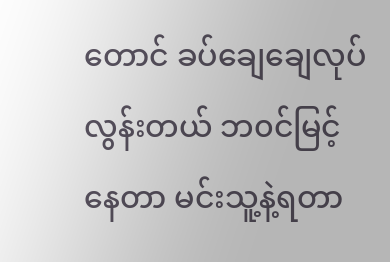တောင် ခပ်ချေချေလုပ်လွန်းတယ် ဘ၀င်မြင့်နေတာ မင်းသူ့နဲ့ရတာ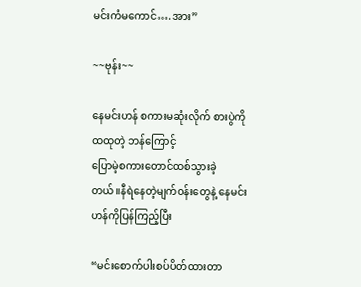မင်းကံမကောင်….အား”

~~ဗုန်း~~

နေမင်းဟန် စကားမဆုံးလိုက် စားပွဲကိုထထုတဲ့ ဘန်ကြောင့်
ပြောမဲ့စကားတောင်ထစ်သွားခဲ့တယ်။‌နီရဲနေတဲ့မျက်၀န်းတွေနဲ့ နေမင်းဟန်ကိုပြန်ကြည့်ပြီး

“မင်းစောက်ပါးစပ်ပိတ်ထားတာ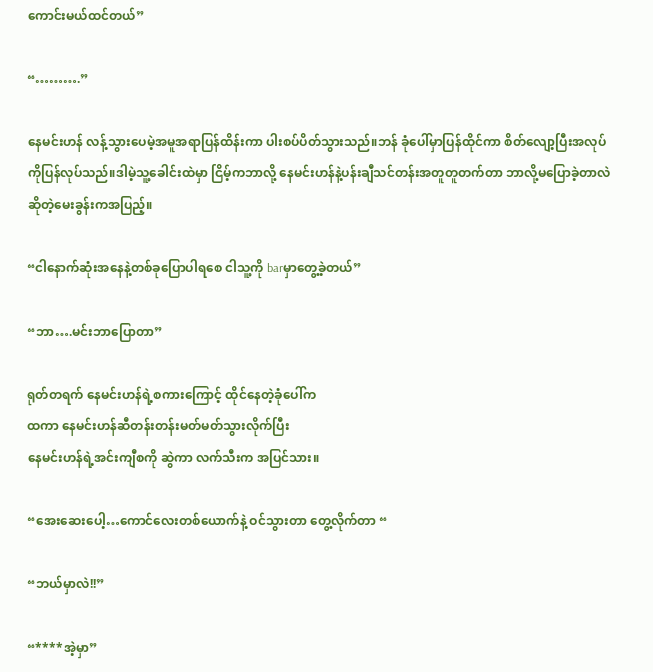ကောင်းမယ်ထင်တယ်”

“……….”

နေမင်းဟန် လန့်သွားပေမဲ့အမူအရာပြန်ထိန်းကာ ပါးစပ်ပိတ်သွားသည်။ဘန် ခုံပေါ်မှာပြန်ထိုင်ကာ စိတ်လျော့ပြီးအလုပ်ကိုပြန်လုပ်သည်။ဒါမဲ့သူ့ခေါင်းထဲမှာ ငြိမ့်ကဘာလို့ နေမင်းဟန်နဲ့ပန်းချီသင်တန်းအတူတူတက်တာ ဘာလို့မပြောခဲ့တာလဲ
ဆိုတဲ့မေးခွန်းကအပြည့်။

“ငါနောက်ဆုံးအနေနဲ့တစ်ခုပြောပါရစေ ငါသူ့ကို barမှာတွေ့ခဲ့တယ်”

“ဘာ….မင်းဘာပြောတာ”

ရုတ်တရက် နေမင်းဟန်ရဲ့စကားကြောင့် ထိုင်နေတဲ့ခုံပေါ်က
ထကာ နေမင်းဟန်ဆီတန်းတန်းမတ်မတ်သွားလိုက်ပြီး
နေမင်းဟန်ရဲ့အင်းကျီစကို ဆွဲကာ လက်သီးက အပြင်သား။

“အေးဆေးပေါ့…ကောင်လေးတစ်ယောက်နဲ့ ဝင်သွားတာ တွေ့လိုက်တာ “

“ဘယ်မှာလဲ!!”

“****အဲ့မှာ”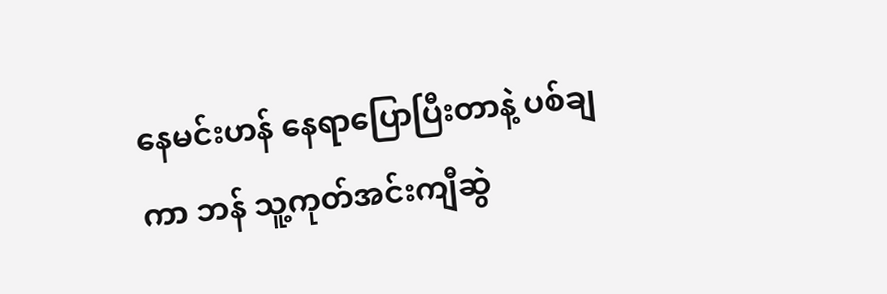နေမင်းဟန် နေရာပြောပြီးတာနဲ့ ပစ်ချကာ ဘန် သူ့ကုတ်အင်းကျီဆွဲ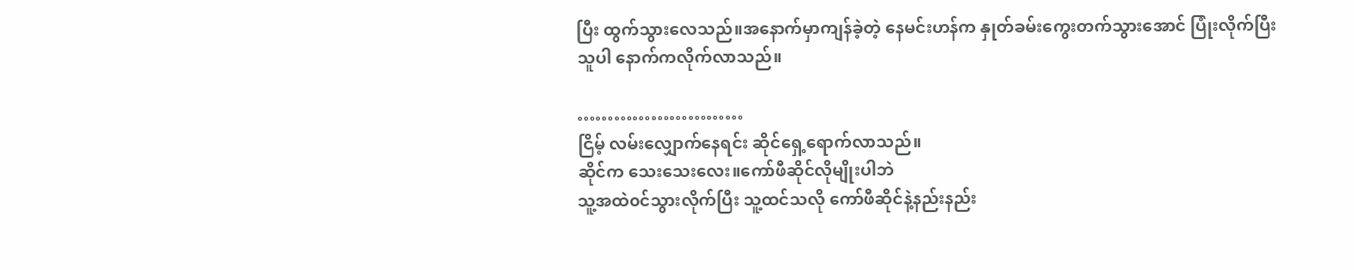ပြီး ထွက်သွားလေသည်။အနောက်မှာကျန်ခဲ့တဲ့ နေမင်းဟန်က နှုတ်ခမ်းကွေးတက်သွားအောင် ပြုံးလိုက်ပြီး
သူပါ နောက်ကလိုက်လာသည်။

………………………
ငြိမ့် လမ်းလျှောက်နေရင်း ဆိုင်ရှေ့ရောက်လာသည်။
ဆိုင်က သေးသေးလေး။ကော်ဖီဆိုင်လိုမျိုးပါဘဲ
သူ့အထဲ၀င်သွားလိုက်ပြီး သူ့ထင်သလို ကော်ဖီဆိုင်နဲ့နည်းနည်း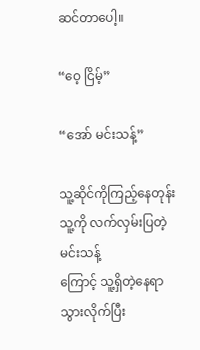ဆင်တာပေါ့။

“ဝေ့ ငြိမ့်”

“အော် မင်းသန့်”

သူ့ဆိုင်ကိုကြည့်နေတုန်း သူ့ကို လက်လှမ်းပြတဲ့မင်းသန့်
ကြောင့် သူ့ရှိတဲ့နေရာသွားလိုက်ပြီး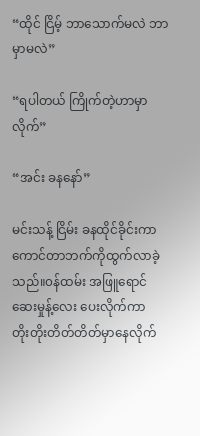“ထိုင် ငြိမ့် ဘာသောက်မလဲ ဘာမှာမလဲ”

“ရပါတယ် ကြိုက်တဲ့ဟာမှာလိုက်”

“အင်း ခနနော်”

မင်းသန့် ငြိမ်း ခနထိုင်ခိုင်းကာ ကောင်တာဘက်ကို‌ထွက်လာခဲ့သည်။၀န်ထမ်း အဖြူရောင်ဆေးမှုန့်လေး ပေးလိုက်ကာ
တိုးတိုးတိတ်တိတ်မှာနေလိုက်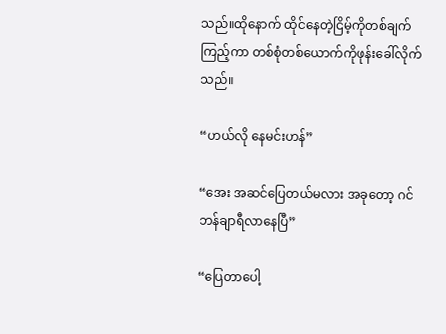သည်။ထိုနောက် ထိုင်နေတဲ့ငြိမ့်ကိုတစ်ချက်ကြည့်ကာ တစ်စုံတစ်ယောက်ကိုဖုန်းခေါ်လိုက်သည်။

“ဟယ်လို နေမင်းဟန်”

“အေး အဆင်ပြေတယ်မလား အခုတော့ ဂင်ဘန်ချာရီလာနေပြီ”

“ပြေတာပေါ့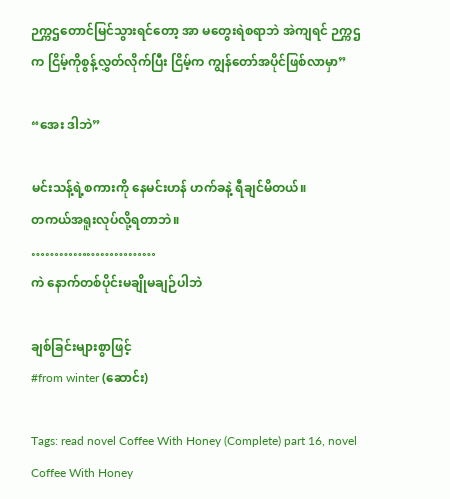ဉက္ကဌတောင်မြင်သွားရင်တော့ အာ မတွေးရဲစရာဘဲ အဲကျရင် ဉက္ကဌက ငြိမ့်ကိုစွန့်လွှတ်လိုက်ပြီး ငြိမ့်က ကျွန်တော်အပိုင်ဖြစ်လာမှာ”

“အေး ဒါဘဲ”

မင်းသန့်ရဲ့စကားကို နေမင်းဟန် ဟက်ခနဲ့ ရီချင်မိတယ်။
တကယ်အရူးလုပ်လို့ရတာဘဲ။
………………………
ကဲ နောက်တစ်ပိုင်းမချိုမချဉ်ပါဘဲ

ချစ်ခြင်းများစွာဖြင့်
#from winter (ဆောင်း)

Tags: read novel Coffee With Honey (Complete) part 16, novel Coffee With Honey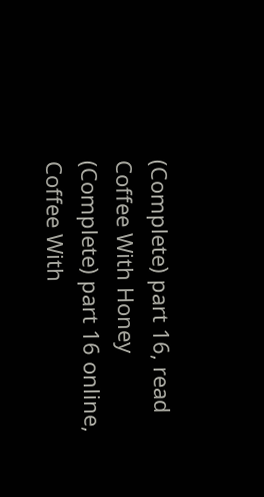(Complete) part 16, read Coffee With Honey (Complete) part 16 online, Coffee With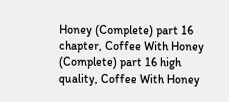Honey (Complete) part 16 chapter, Coffee With Honey (Complete) part 16 high quality, Coffee With Honey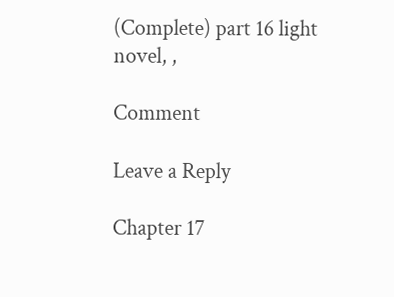(Complete) part 16 light novel, ,

Comment

Leave a Reply

Chapter 17